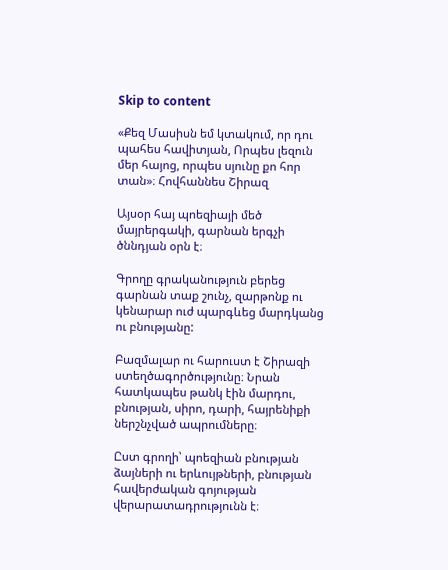Skip to content

«Քեզ Մասիսն եմ կտակում, որ դու պահես հավիտյան, Որպես լեզուն մեր հայոց, որպես սյունը քո հոր տան»։ Հովհաննես Շիրազ

Այսօր հայ պոեզիայի մեծ մայրերգակի, գարնան երգչի ծննդյան օրն է։

Գրողը գրականություն բերեց գարնան տաք շունչ, զարթոնք ու կենարար ուժ պարգևեց մարդկանց ու բնությանը:

Բազմալար ու հարուստ է Շիրազի ստեղծագործությունը։ Նրան հատկապես թանկ էին մարդու, բնության, սիրո, դարի, հայրենիքի ներշնչված ապրումները։

Ըստ գրողի՝ պոեզիան բնության ձայների ու երևույթների, բնության հավերժական գոյության վերարատադրությունն է։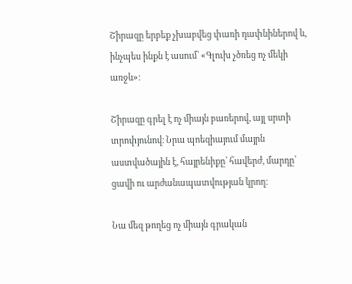Շիրազը երբեք չխաբվեց փառի դափնիներով և, ինչպես ինքն է ասում՝ «Գլուխ չծռեց ոչ մեկի առջև»։

Շիրազը գրել է ոչ միայն բառերով, այլ սրտի տրոփյունով։ Նրա պոեզիայում մայրն աստվածային է, հայրենիքը՝ հավերժ, մարդը՝ ցավի ու արժանապատվության կրող։

Նա մեզ թողեց ոչ միայն գրական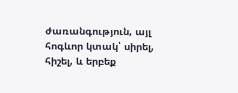ժառանգություն, այլ հոգևոր կտակ՝ սիրել, հիշել, և երբեք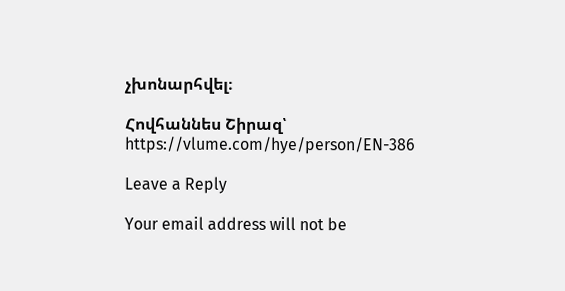չխոնարհվել։

Հովհաննես Շիրազ՝ https://vlume.com/hye/person/EN-386

Leave a Reply

Your email address will not be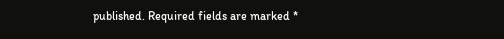published. Required fields are marked *